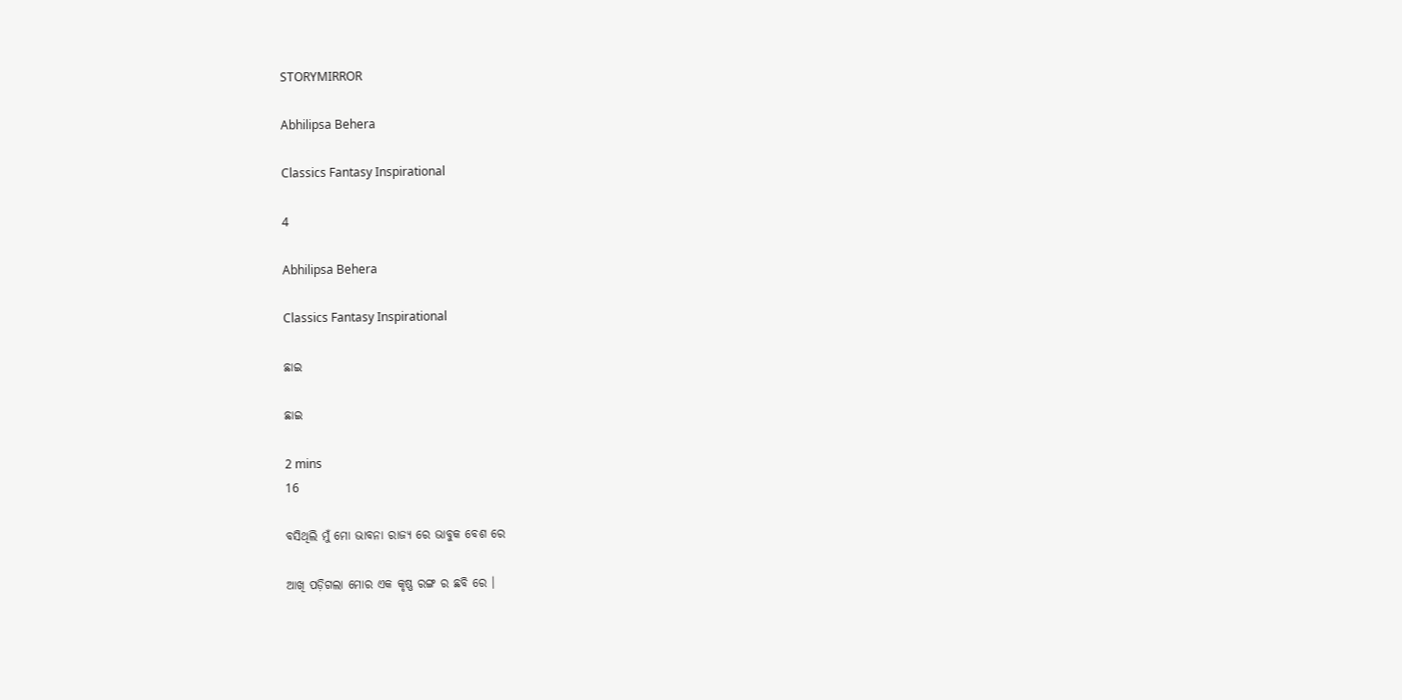STORYMIRROR

Abhilipsa Behera

Classics Fantasy Inspirational

4

Abhilipsa Behera

Classics Fantasy Inspirational

ଛାଇ

ଛାଇ

2 mins
16

ବସିଥିଲି ମୁଁ ମୋ ଭାବନା ରାଜ୍ୟ ରେ ଭାବୁକ ବେଶ ରେ

ଆଖି ପଡ଼ିଗଲା ମୋର ଏକ କୃଷ୍ଣ ରଙ୍ଗ ର ଛବି ରେ ।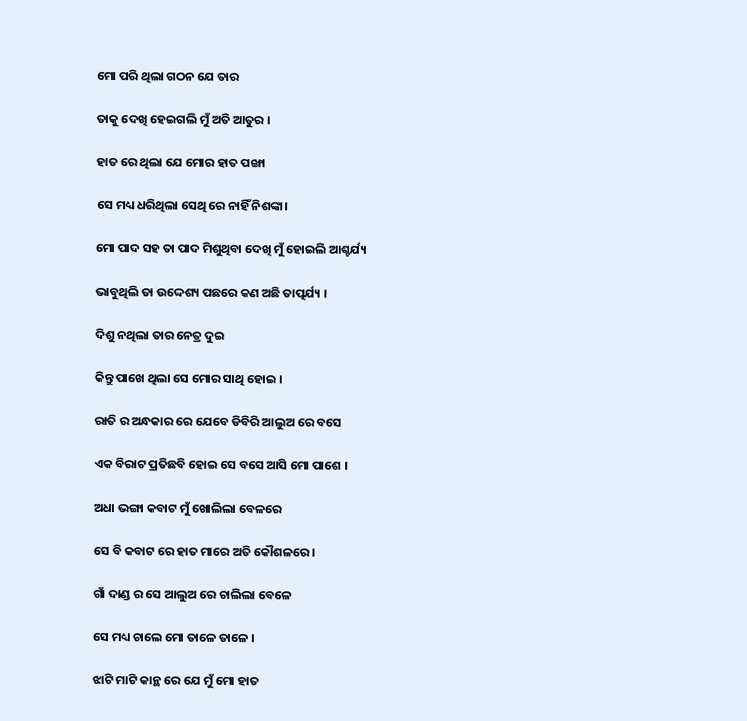ମୋ ପରି ଥିଲା ଗଠନ ଯେ ତାର

ତାକୁ ଦେଖି ହେଇଗଲି ମୁଁ ଅତି ଆତୁର ।

ହାତ ରେ ଥିଲା ଯେ ମୋର ହାତ ପଙ୍ଖା

ସେ ମଧ୍ୟ ଧରିଥିଲା ସେଥି ରେ ନାହିଁ ନିଶଙ୍କା।

ମୋ ପାଦ ସହ ତା ପାଦ ମିଶୁଥିବା ଦେଖି ମୁଁ ହୋଇଲି ଆଶ୍ଚର୍ଯ୍ୟ

ଭାବୁଥିଲି ତା ଉଦ୍ଦେଶ୍ୟ ପଛରେ କଣ ଅଛି ତାତ୍ପର୍ଯ୍ୟ ।

ଦିଶୁ ନଥିଲା ତାର ନେତ୍ର ଦୁଇ

କିନ୍ତୁ ପାଖେ ଥିଲା ସେ ମୋର ସାଥି ହୋଇ ।

ରାତି ର ଅନ୍ଧକାର ରେ ଯେବେ ଡିବିରି ଆଲୁଅ ରେ ବସେ

ଏକ ବିରାଟ ପ୍ରତିଛବି ହୋଇ ସେ ବସେ ଆସି ମୋ ପାଶେ ।

ଅଧା ଭଙ୍ଗା କବାଟ ମୁଁ ଖୋଲିଲା ବେଳରେ

ସେ ବି କବାଟ ରେ ହାତ ମାରେ ଅତି କୌଶଳରେ ।

ଗାଁ ଦାଣ୍ଡ ର ସେ ଆଲୁଅ ରେ ଚାଲିଲା ବେଳେ

ସେ ମଧ୍ୟ ଚାଲେ ମୋ ତାଳେ ତାଳେ ।

ଝାଟି ମାଟି କାନ୍ଥ ରେ ଯେ ମୁଁ ମୋ ହାତ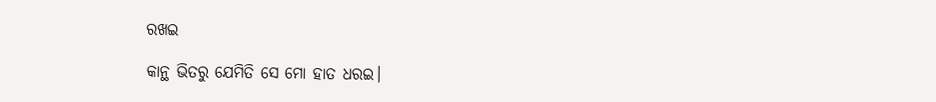ରଖଇ

କାନ୍ଥ ଭିତରୁ ଯେମିତି ସେ ମୋ ହାତ ଧରଇ।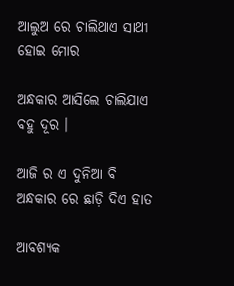ଆଲୁଅ ରେ ଚାଲିଥାଏ ସାଥୀ ହୋଇ ମୋର

ଅନ୍ଧକାର ଆସିଲେ ଚାଲିଯାଏ ବହୁ ଦୂର ।

ଆଜି ର ଏ ଦୁନିଆ ବି ଅନ୍ଧକାର ରେ ଛାଡ଼ି ଦିଏ ହାତ

ଆବଶ୍ୟକ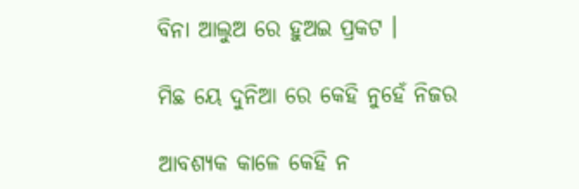ବିନା ଆଲୁଅ ରେ ହୁଅଇ ପ୍ରକଟ ।

ମିଛ ୟେ ଦୁନିଆ ରେ କେହି ନୁହେଁ ନିଜର

ଆବଶ୍ୟକ କାଳେ କେହି ନ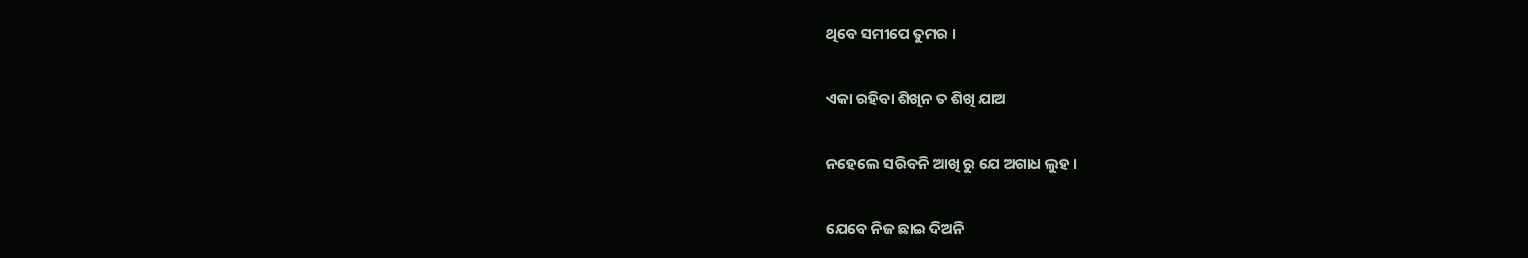ଥିବେ ସମୀପେ ତୁମର ।

ଏକା ରହିବା ଶିଖିନ ତ ଶିଖି ଯାଅ

ନହେଲେ ସରିବନି ଆଖି ରୁ ଯେ ଅଗାଧ ଲୁହ ।

ଯେବେ ନିଜ ଛାଇ ଦିଅନି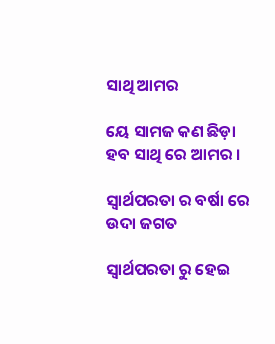ସାଥି ଆମର

ୟେ ସାମଜ କଣ ଛିଡ଼ା ହବ ସାଥି ରେ ଆମର ।

ସ୍ୱାର୍ଥପରତା ର ବର୍ଷା ରେ ଉଦା ଜଗତ

ସ୍ୱାର୍ଥପରତା ରୁ ହେଇ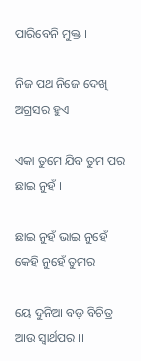ପାରିବେନି ମୁକ୍ତ ।

ନିଜ ପଥ ନିଜେ ଦେଖି ଅଗ୍ରସର ହୁଏ

ଏକା ତୁମେ ଯିବ ତୁମ ପର ଛାଇ ନୁହଁ ।

ଛାଇ ନୁହଁ ଭାଇ ନୁହେଁ କେହି ନୁହେଁ ତୁମର

ୟେ ଦୁନିଆ ବଡ଼ ବିଚିତ୍ର ଆଉ ସ୍ୱାର୍ଥପର ।।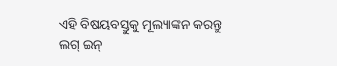ଏହି ବିଷୟବସ୍ତୁକୁ ମୂଲ୍ୟାଙ୍କନ କରନ୍ତୁ
ଲଗ୍ ଇନ୍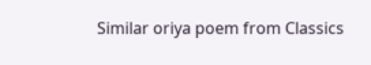Similar oriya poem from Classics